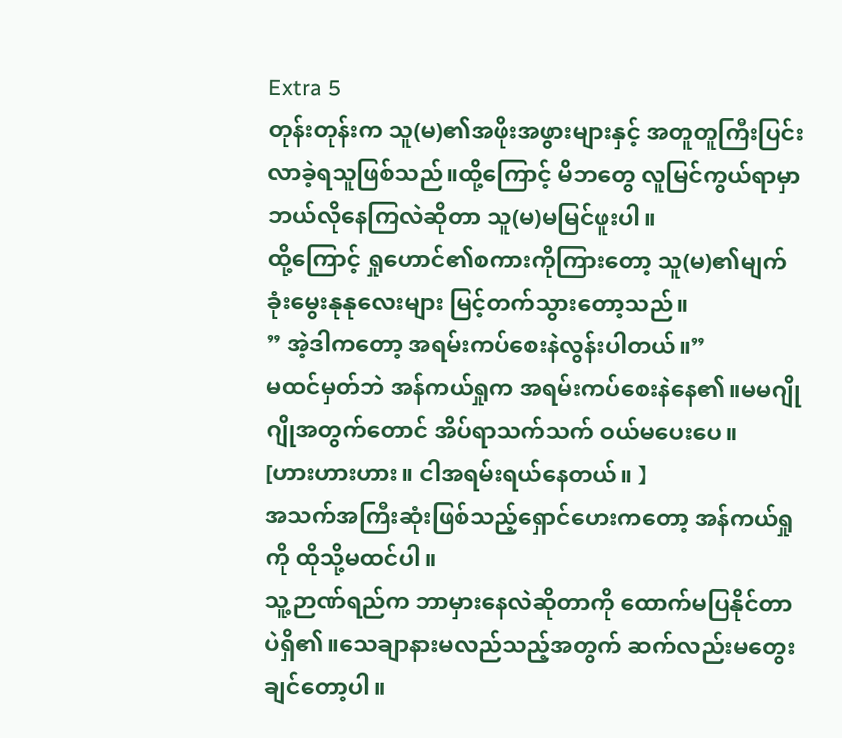Extra 5
တုန်းတုန်းက သူ(မ)၏အဖိုးအဖွားများနှင့် အတူတူကြီးပြင်းလာခဲ့ရသူဖြစ်သည်။ထို့ကြောင့် မိဘတွေ လူမြင်ကွယ်ရာမှာ ဘယ်လိုနေကြလဲဆိုတာ သူ(မ)မမြင်ဖူးပါ။
ထို့ကြောင့် ရှုဟောင်၏စကားကိုကြားတော့ သူ(မ)၏မျက်ခုံးမွေးနုနုလေးများ မြင့်တက်သွားတော့သည်။
” အဲ့ဒါကတော့ အရမ်းကပ်စေးနဲလွန်းပါတယ်။”
မထင်မှတ်ဘဲ အန်ကယ်ရှုက အရမ်းကပ်စေးနဲနေ၏။မမဂျိုဂျိုအတွက်တောင် အိပ်ရာသက်သက် ဝယ်မပေးပေ။
[ဟားဟားဟား။ ငါအရမ်းရယ်နေတယ်။ 】
အသက်အကြီးဆုံးဖြစ်သည့်ရှောင်ဟေးကတော့ အန်ကယ်ရှုကို ထိုသို့မထင်ပါ။
သူ့ဉာဏ်ရည်က ဘာမှားနေလဲဆိုတာကို ထောက်မပြနိုင်တာပဲရှိ၏။သေချာနားမလည်သည့်အတွက် ဆက်လည်းမတွေးချင်တော့ပါ။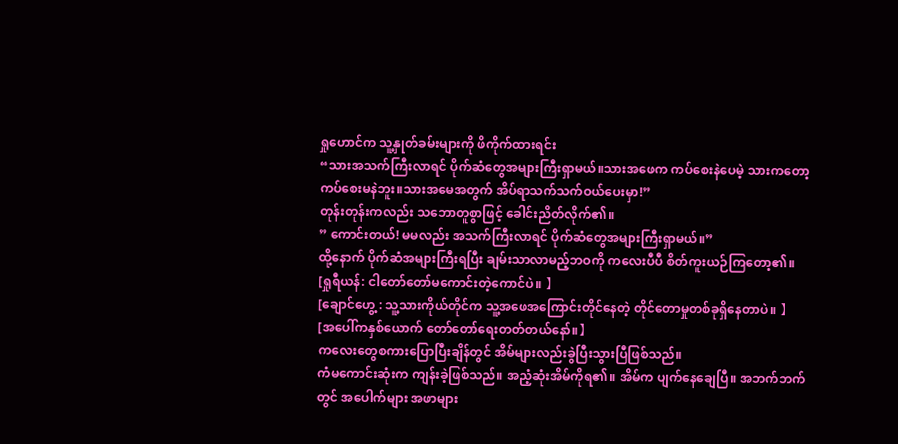ရှုဟောင်က သူ့နှုတ်ခမ်းများကို ဖိကိုက်ထားရင်း
“သားအသက်ကြီးလာရင် ပိုက်ဆံတွေအများကြီးရှာမယ်။သားအဖေက ကပ်စေးနဲပေမဲ့ သားကတော့ ကပ်စေးမနဲဘူး။သားအမေအတွက် အိပ်ရာသက်သက်ဝယ်ပေးမှာ!”
တုန်းတုန်းကလည်း သဘောတူစွာဖြင့် ခေါင်းညိတ်လိုက်၏။
” ကောင်းတယ်! မမလည်း အသက်ကြီးလာရင် ပိုက်ဆံတွေအများကြီးရှာမယ်။”
ထို့နောက် ပိုက်ဆံအများကြီးရပြီး ချမ်းသာလာမည့်ဘဝကို ကလေးပီပီ စိတ်ကူးယဉ်ကြတော့၏။
[ရှုရီယန်: ငါတော်တော်မကောင်းတဲ့ကောင်ပဲ။ 】
[ချောင်ဟွေ့ : သူ့သားကိုယ်တိုင်က သူ့အဖေအကြောင်းတိုင်နေတဲ့ တိုင်တောမှုတစ်ခုရှိနေတာပဲ။ 】
[အပေါ်ကနှစ်ယောက် တော်တော်ရေးတတ်တယ်နော်။】
ကလေးတွေစကားပြောပြီးချိန်တွင် အိမ်များလည်းခွဲပြီးသွားပြီဖြစ်သည်။
ကံမကောင်းဆုံးက ကျန်းခဲ့ဖြစ်သည်။ အညံ့ဆုံးအိမ်ကိုရ၏။ အိမ်က ပျက်နေချေပြီ။ အဘက်ဘက်တွင် အပေါက်များ အဖာများ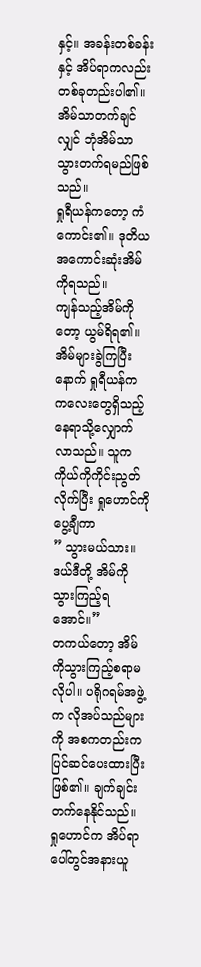နှင့်။ အခန်းတစ်ခန်းနှင့် အိပ်ရာကလည်း တစ်ခုတည်းပါ၏။ အိမ်သာတက်ချင်လျှင် ဘုံအိမ်သာသွားတက်ရမည်ဖြစ်သည်။
ရှုရီယန်ကတော့ ကံကောင်း၏။ ဒုတိယအကောင်းဆုံးအိမ်ကိုရသည်။
ကျန်သည့်အိမ်ကိုတော့ ယွမ်ရိရ၏။
အိမ်များခွဲကြပြီးနောက် ရှုရီယန်က ကလေးတွေရှိသည့်နေရာသို့လျှောက်လာသည်။ သူက ကိုယ်ကိုကိုင်းညွတ်လိုက်ပြီး ရှုဟောင်ကိုပွေ့ချီကာ
” သွားမယ်သား။ ဒယ်ဒီတို့ အိမ်ကိုသွားကြည့်ရအောင်။”
တကယ်တော့ အိမ်ကိုသွားကြည့်စရာမလိုပါ။ ပရိုဂရမ်အဖွဲ့က လိုအပ်သည်များကို အစကတည်းက ပြင်ဆင်ပေးထားပြီးဖြစ်၏။ ချက်ချင်း တက်နေနိုင်သည်။
ရှုဟောင်က အိပ်ရာပေါ်တွင်အနားယူ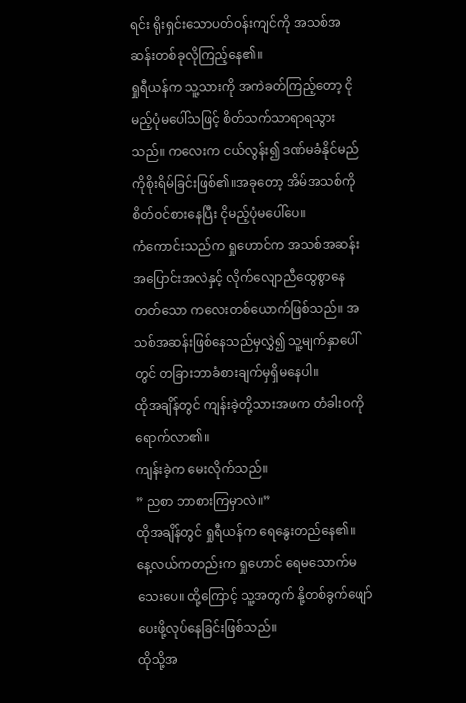ရင်း ရိုးရှင်းသောပတ်ဝန်းကျင်ကို အသစ်အဆန်းတစ်ခုလိုကြည့်နေ၏။
ရှုရီယန်က သူ့သားကို အကဲခတ်ကြည့်တော့ ငိုမည့်ပုံမပေါ်သဖြင့် စိတ်သက်သာရာရသွားသည်။ ကလေးက ငယ်လွန်း၍ ဒဏ်မခံနိုင်မည်ကိုစိုးရိမ်ခြင်းဖြစ်၏။အခုတော့ အိမ်အသစ်ကိုစိတ်ဝင်စားနေပြီး ငိုမည့်ပုံမပေါ်ပေ။
ကံကောင်းသည်က ရှုဟောင်က အသစ်အဆန်းအပြောင်းအလဲနှင့် လိုက်လျောညီထွေစွာနေတတ်သော ကလေးတစ်ယောက်ဖြစ်သည်။ အသစ်အဆန်းဖြစ်နေသည်မှလွှဲ၍ သူ့မျက်နှာပေါ်တွင် တခြားဘာခံစားချက်မှရှိမနေပါ။
ထိုအချိန်တွင် ကျန်းခဲ့တို့သားအဖက တံခါးဝကို ရောက်လာ၏။
ကျန်းခဲ့က မေးလိုက်သည်။
” ညစာ ဘာစားကြမှာလဲ။”
ထိုအချိန်တွင် ရှုရီယန်က ရေနွေးတည်နေ၏။ နေ့လယ်ကတည်းက ရှုဟောင် ရေမသောက်မသေးပေ။ ထို့ကြောင့် သူ့အတွက် နို့တစ်ခွက်ဖျော်ပေးဖို့လုပ်နေခြင်းဖြစ်သည်။
ထိုသို့အ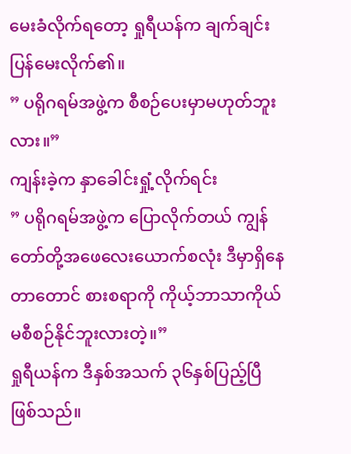မေးခံလိုက်ရတော့ ရှုရီယန်က ချက်ချင်းပြန်မေးလိုက်၏။
” ပရိုဂရမ်အဖွဲ့က စီစဉ်ပေးမှာမဟုတ်ဘူးလား။”
ကျန်းခဲ့က နှာခေါင်းရှုံ့လိုက်ရင်း
” ပရိုဂရမ်အဖွဲ့က ပြောလိုက်တယ် ကျွန်တော်တို့အဖေလေးယောက်စလုံး ဒီမှာရှိနေတာတောင် စားစရာကို ကိုယ့်ဘာသာကိုယ် မစီစဉ်နိုင်ဘူးလားတဲ့။”
ရှုရီယန်က ဒီနှစ်အသက် ၃၆နှစ်ပြည့်ပြီဖြစ်သည်။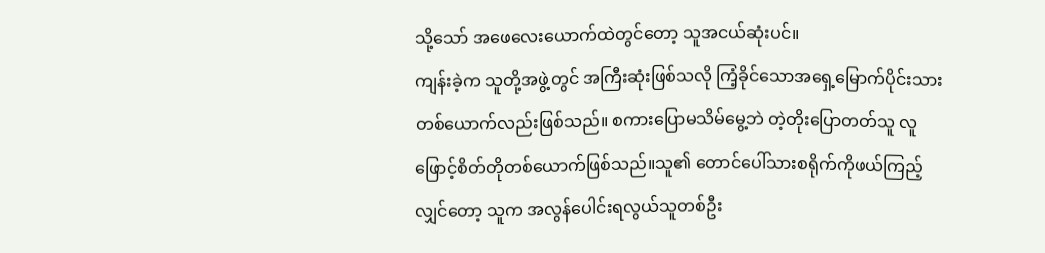သို့သော် အဖေလေးယောက်ထဲတွင်တော့ သူအငယ်ဆုံးပင်။
ကျန်းခဲ့က သူတို့အဖွဲ့တွင် အကြီးဆုံးဖြစ်သလို ကြံ့ခိုင်သောအရှေ့မြောက်ပိုင်းသားတစ်ယောက်လည်းဖြစ်သည်။ စကားပြောမသိမ်မွေ့ဘဲ တဲ့တိုးပြောတတ်သူ လူဖြောင့်စိတ်တိုတစ်ယောက်ဖြစ်သည်။သူ၏ တောင်ပေါ်သားစရိုက်ကိုဖယ်ကြည့်လျှင်တော့ သူက အလွန်ပေါင်းရလွယ်သူတစ်ဦး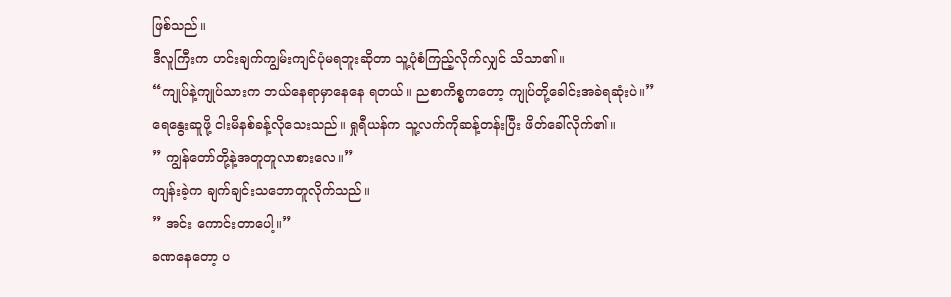ဖြစ်သည်။
ဒီလူကြီးက ဟင်းချက်ကျွမ်းကျင်ပုံမရဘူးဆိုတာ သူ့ပုံစံကြည့်လိုက်လျှင် သိသာ၏။
“ကျုပ်နဲ့ကျုပ်သားက ဘယ်နေရာမှာနေနေ ရတယ်။ ညစာကိစ္စကတော့ ကျုပ်တို့ခေါင်းအခဲရဆုံးပဲ။”
ရေနွေးဆူဖို့ ငါးမိနစ်ခန့်လိုသေးသည်။ ရှုရီယန်က သူ့လက်ကိုဆန့်တန်းပြီး ဖိတ်ခေါ်လိုက်၏။
” ကျွန်တော်တို့နဲ့အတူတူလာစားလေ။”
ကျန်းခဲ့က ချက်ချင်းသဘောတူလိုက်သည်။
” အင်း ကောင်းတာပေါ့။”
ခဏနေတော့ ပ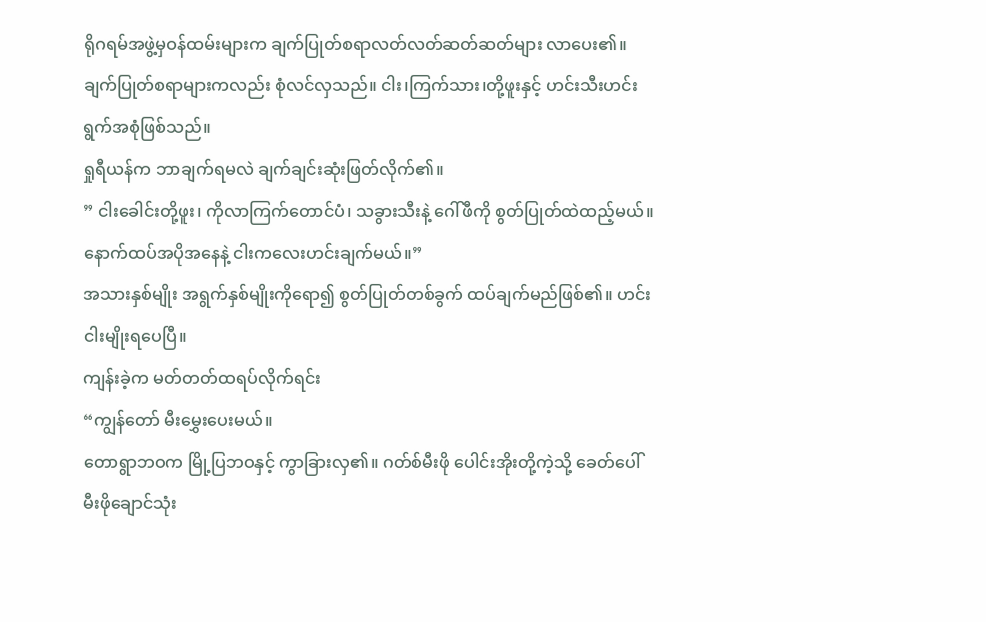ရိုဂရမ်အဖွဲ့မှဝန်ထမ်းများက ချက်ပြုတ်စရာလတ်လတ်ဆတ်ဆတ်များ လာပေး၏။
ချက်ပြုတ်စရာများကလည်း စုံလင်လှသည်။ ငါး၊ကြက်သား၊တို့ဖူးနှင့် ဟင်းသီးဟင်းရွက်အစုံဖြစ်သည်။
ရှုရီယန်က ဘာချက်ရမလဲ ချက်ချင်းဆုံးဖြတ်လိုက်၏။
” ငါးခေါင်းတို့ဖူး၊ ကိုလာကြက်တောင်ပံ၊ သခွားသီးနဲ့ ဂေါ်ဖီကို စွတ်ပြုတ်ထဲထည့်မယ်။နောက်ထပ်အပိုအနေနဲ့ ငါးကလေးဟင်းချက်မယ်။”
အသားနှစ်မျိုး အရွက်နှစ်မျိုးကိုရော၍ စွတ်ပြုတ်တစ်ခွက် ထပ်ချက်မည်ဖြစ်၏။ ဟင်းငါးမျိုးရပေပြီ။
ကျန်းခဲ့က မတ်တတ်ထရပ်လိုက်ရင်း
“ကျွန်တော် မီးမွှေးပေးမယ်။
တောရွာဘဝက မြို့ပြဘဝနှင့် ကွာခြားလှ၏။ ဂတ်စ်မီးဖို ပေါင်းအိုးတို့ကဲ့သို့ ခေတ်ပေါ် မီးဖိုချောင်သုံး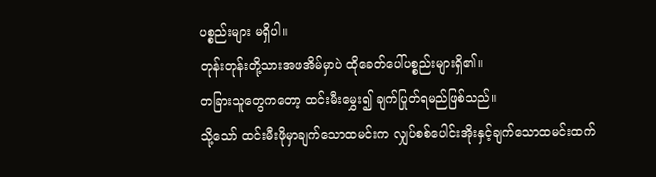ပစ္စည်းများ မရှိပါ။
တုန်းတုန်းတို့သားအဖအိမ်မှာပဲ ထိုခေတ်ပေါ်ပစ္စည်းများရှိ၏။
တခြားသူတွေကတော့ ထင်းမီးမွှေး၍ ချက်ပြုတ်ရမည်ဖြစ်သည်။
သို့သော် ထင်းမီးဖိုမှာချက်သောထမင်းက လျှပ်စစ်ပေါင်းအိုးနှင့်ချက်သောထမင်းထက်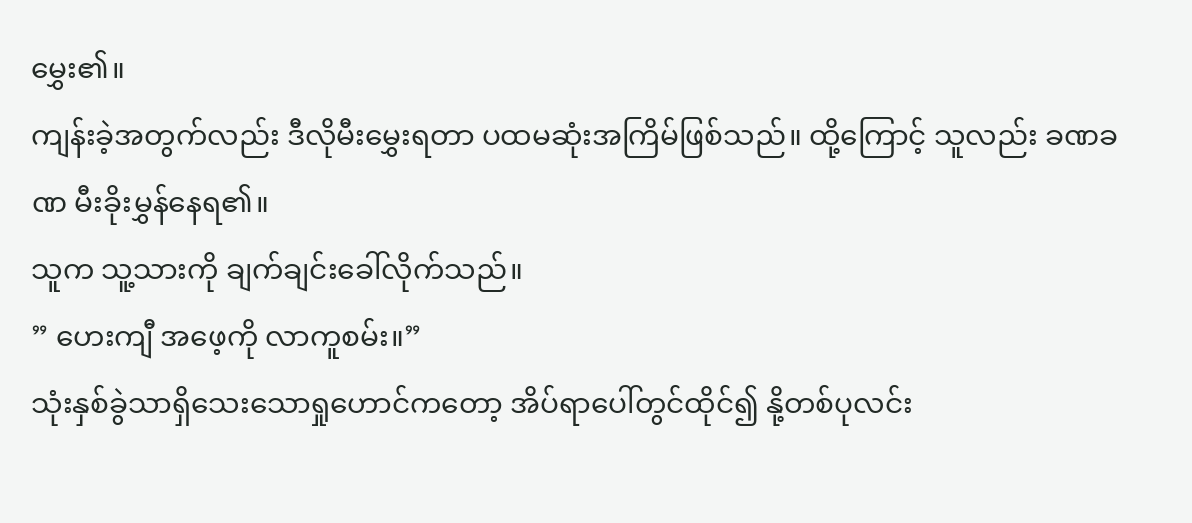မွှေး၏။
ကျန်းခဲ့အတွက်လည်း ဒီလိုမီးမွှေးရတာ ပထမဆုံးအကြိမ်ဖြစ်သည်။ ထို့ကြောင့် သူလည်း ခဏခဏ မီးခိုးမွှန်နေရ၏။
သူက သူ့သားကို ချက်ချင်းခေါ်လိုက်သည်။
” ဟေးကျီ အဖေ့ကို လာကူစမ်း။”
သုံးနှစ်ခွဲသာရှိသေးသောရှုဟောင်ကတော့ အိပ်ရာပေါ်တွင်ထိုင်၍ နို့တစ်ပုလင်း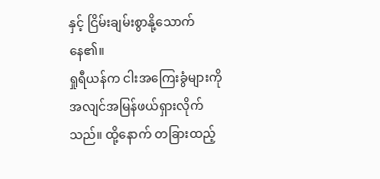နှင့် ငြိမ်းချမ်းစွာနို့သောက်နေ၏။
ရှုရီယန်က ငါးအကြေးခွံများကို အလျင်အမြန်ဖယ်ရှားလိုက်သည်။ ထို့နောက် တခြားထည့်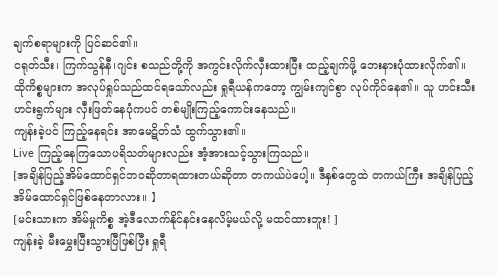ချက်စရာများကို ပြင်ဆင်၏။
ငရုတ်သီး၊ ကြက်သွန်နီ၊ဂျင်း စသည်တို့ကို အကွင်းလိုက်လှီးထားပြီး ထည့်ချက်ဖို့ ဘေးနားပုံထားလိုက်၏။
ထိုကိစ္စများက အလုပ်ရှုပ်သည်ထင်ရသော်လည်း ရှုရီယန်ကတော့ ကျွမ်းကျင်စွာ လုပ်ကိုင်နေ၏။ သူ ဟင်းသီးဟင်းရွက်များ လှီးဖြတ်နေပုံကပင် တစ်မျိုးကြည့်ကောင်းနေသည်။
ကျန်းခဲ့ပင် ကြည့်နေရင်း အာမေဋိတ်သံ ထွက်သွား၏။
Live ကြည့်နေကြသောပရိသတ်များလည်း အံ့အားသင့်သွားကြသည်။
[အချိန်ပြည့်အိမ်ထောင်ရှင်ဘဝဆိုတာရထားတယ်ဆိုတာ တကယ်ပဲပေါ့။ ဒီနှစ်တွေထဲ တကယ်ကြီး အချိန်ပြည့်အိမ်ထောင်ရှင်ဖြစ်နေတာလား။ 】
[မင်းသားက အိမ်မှုကိစ္စ အဲ့ဒီလောက်နိုင်နင်းနေလိမ့်မယ်လို့ မထင်ထားဘူး! ]
ကျန်းခဲ့ မီးမွှေးပြီးသွားပြီဖြစ်ပြီး ရှုရီ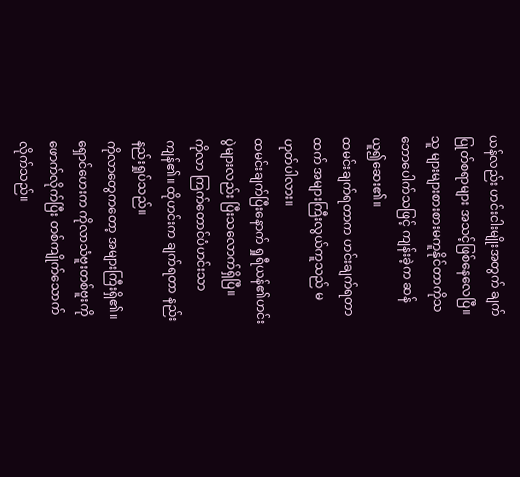ယန်လည်း ဟင်းငါးမျိုးအတွက် ချက်ပြုတ်စရာများ အသင့်ဖြစ်နေလေပြီ။
သူ များများစားစားမကူနိုင်တာကိုသဘောပေါက်သဖြင့် ကျန်းခဲ့က ဆန်ယူ၍ဆေး၏။
ထမင်းချက်ရတာက ဟင်းချက်ရတာထက် အများကြီးလွယ်ကူသည် မဟုတ်ပါလား။
ထမင်းချက်ပြီးနောက် ရှုရီယန်၏ဟင်းပွဲများလည်း ပြီးသလောက်ရှိပြီ။
ကိုလာ ကြက်တောင်ပံဟင်းသာ ကျန်၏။ ထိုဟင်းက ချက်ရတာ နည်းနည်းရှုပ်သည်။
ကိုလာတွေကတော့ အများကြီးရှိ၏။ ရှောင်ဟေးက ကိုလာသံဗူးတစ်ဗူးကို ဖောက်လိုက်ပြီး တစ်ကျိုက်သောက်လိုက်သည်။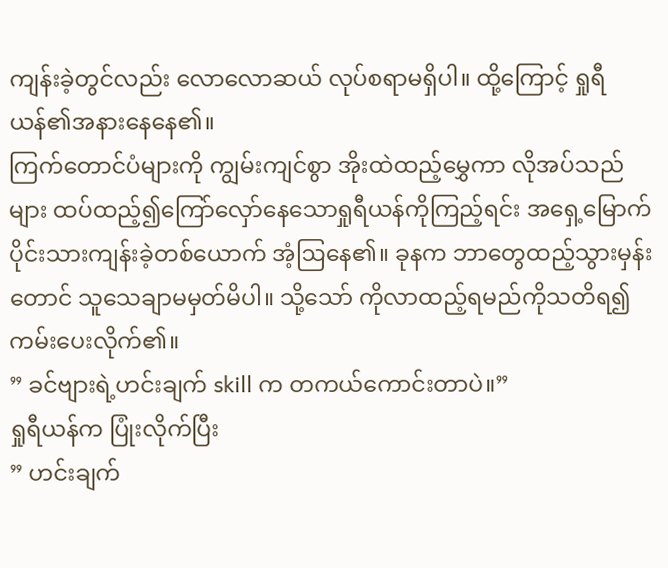ကျန်းခဲ့တွင်လည်း လောလောဆယ် လုပ်စရာမရှိပါ။ ထို့ကြောင့် ရှုရီယန်၏အနားနေနေ၏။
ကြက်တောင်ပံများကို ကျွမ်းကျင်စွာ အိုးထဲထည့်မွှေကာ လိုအပ်သည်များ ထပ်ထည့်၍ကြော်လှော်နေသောရှုရီယန်ကိုကြည့်ရင်း အရှေ့မြောက်ပိုင်းသားကျန်းခဲ့တစ်ယောက် အံ့ဩနေ၏။ ခုနက ဘာတွေထည့်သွားမှန်းတောင် သူသေချာမမှတ်မိပါ။ သို့သော် ကိုလာထည့်ရမည်ကိုသတိရ၍ ကမ်းပေးလိုက်၏။
” ခင်ဗျားရဲ့ဟင်းချက် skill က တကယ်ကောင်းတာပဲ။”
ရှုရီယန်က ပြုံးလိုက်ပြီး
” ဟင်းချက်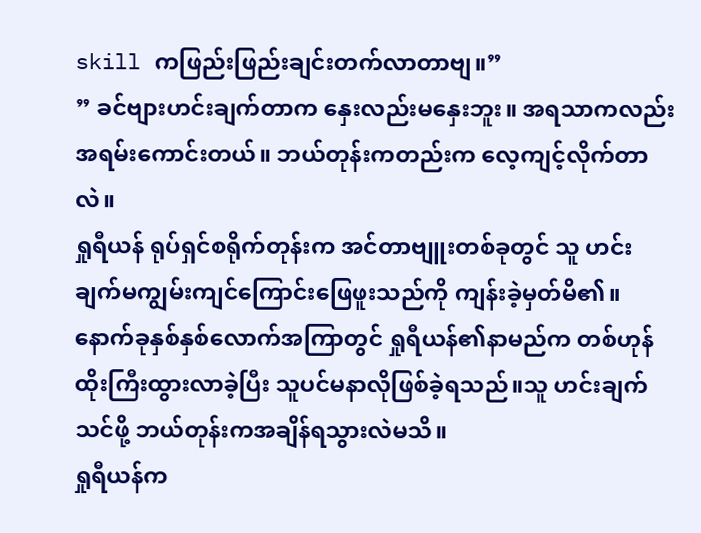skill ကဖြည်းဖြည်းချင်းတက်လာတာဗျ။”
” ခင်ဗျားဟင်းချက်တာက နှေးလည်းမနှေးဘူး။ အရသာကလည်းအရမ်းကောင်းတယ်။ ဘယ်တုန်းကတည်းက လေ့ကျင့်လိုက်တာလဲ။
ရှုရီယန် ရုပ်ရှင်စရိုက်တုန်းက အင်တာဗျူးတစ်ခုတွင် သူ ဟင်းချက်မကျွမ်းကျင်ကြောင်းဖြေဖူးသည်ကို ကျန်းခဲ့မှတ်မိ၏။
နောက်ခုနှစ်နှစ်လောက်အကြာတွင် ရှုရီယန်၏နာမည်က တစ်ဟုန်ထိုးကြီးထွားလာခဲ့ပြီး သူပင်မနာလိုဖြစ်ခဲ့ရသည်။သူ ဟင်းချက်သင်ဖို့ ဘယ်တုန်းကအချိန်ရသွားလဲမသိ။
ရှုရီယန်က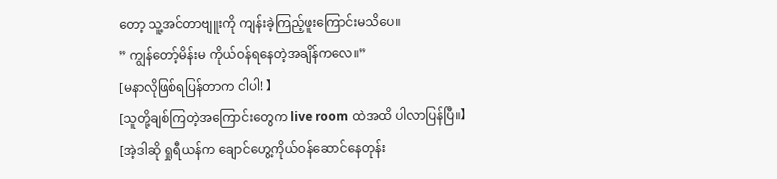တော့ သူ့အင်တာဗျူးကို ကျန်းခဲ့ကြည့်ဖူးကြောင်းမသိပေ။
” ကျွန်တော့်မိန်းမ ကိုယ်ဝန်ရနေတဲ့အချိန်ကလေ။”
[မနာလိုဖြစ်ရပြန်တာက ငါပါ! 】
[သူတို့ချစ်ကြတဲ့အကြောင်းတွေက live room ထဲအထိ ပါလာပြန်ပြီ။】
[အဲ့ဒါဆို ရှုရီယန်က ချောင်ဟွေ့ကိုယ်ဝန်ဆောင်နေတုန်း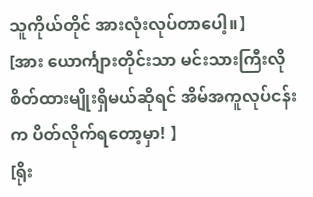သူကိုယ်တိုင် အားလုံးလုပ်တာပေါ့။】
[အား ယောင်္ကျားတိုင်းသာ မင်းသားကြီးလို စိတ်ထားမျိုးရှိမယ်ဆိုရင် အိမ်အကူလုပ်ငန်းက ပိတ်လိုက်ရတော့မှာ! 】
[ရိုး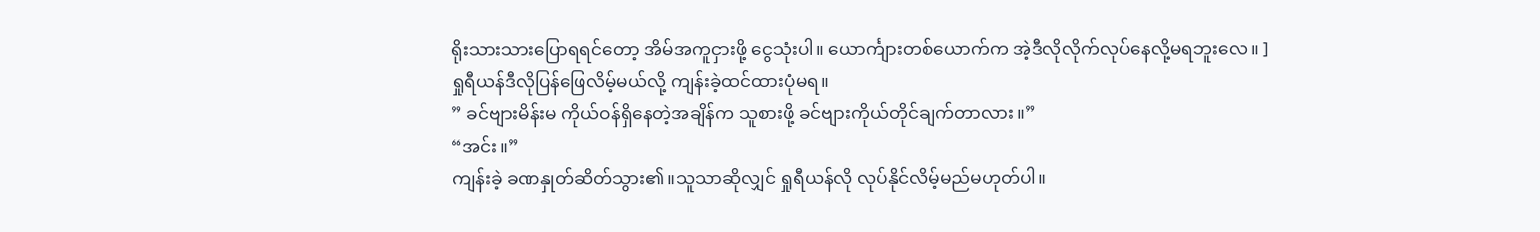ရိုးသားသားပြောရရင်တော့ အိမ်အကူငှားဖို့ ငွေသုံးပါ။ ယောင်္ကျားတစ်ယောက်က အဲ့ဒီလိုလိုက်လုပ်နေလို့မရဘူးလေ။ ]
ရှုရီယန်ဒီလိုပြန်ဖြေလိမ့်မယ်လို့ ကျန်းခဲ့ထင်ထားပုံမရ။
” ခင်ဗျားမိန်းမ ကိုယ်ဝန်ရှိနေတဲ့အချိန်က သူစားဖို့ ခင်ဗျားကိုယ်တိုင်ချက်တာလား။”
“အင်း။”
ကျန်းခဲ့ ခဏနှုတ်ဆိတ်သွား၏။သူသာဆိုလျှင် ရှုရီယန်လို လုပ်နိုင်လိမ့်မည်မဟုတ်ပါ။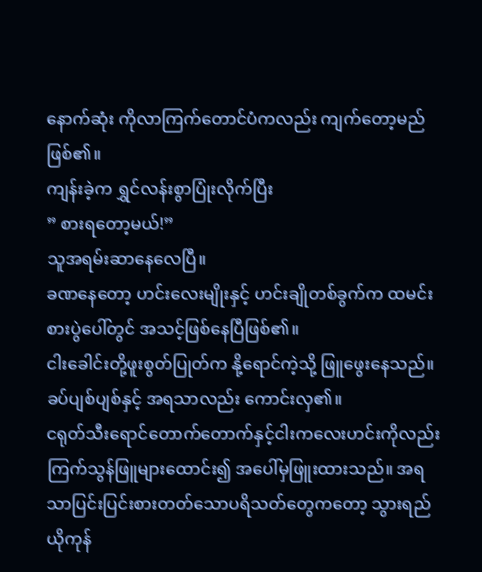နောက်ဆုံး ကိုလာကြက်တောင်ပံကလည်း ကျက်တော့မည်ဖြစ်၏။
ကျန်းခဲ့က ရွှင်လန်းစွာပြုံးလိုက်ပြီး
” စားရတော့မယ်!”
သူအရမ်းဆာနေလေပြီ။
ခဏနေတော့ ဟင်းလေးမျိုးနှင့် ဟင်းချိုတစ်ခွက်က ထမင်းစားပွဲပေါ်တွင် အသင့်ဖြစ်နေပြီဖြစ်၏။
ငါးခေါင်းတို့ဖူးစွတ်ပြုတ်က နို့ရောင်ကဲ့သို့ ဖြူဖွေးနေသည်။ခပ်ပျစ်ပျစ်နှင့် အရသာလည်း ကောင်းလှ၏။
ငရုတ်သီးရောင်တောက်တောက်နှင့်ငါးကလေးဟင်းကိုလည်း ကြက်သွန်ဖြူများထောင်း၍ အပေါ်မှဖြူးထားသည်။ အရသာပြင်းပြင်းစားတတ်သောပရိသတ်တွေကတော့ သွားရည်ယိုကုန်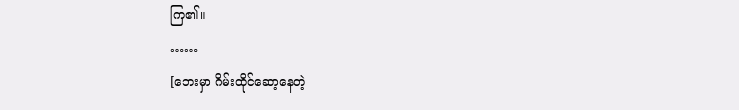ကြ၏။
……
[ဘေးမှာ ဂိမ်းထိုင်ဆော့နေတဲ့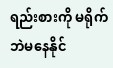ရည်းစားကို မရိုက်ဘဲမနေနိုင်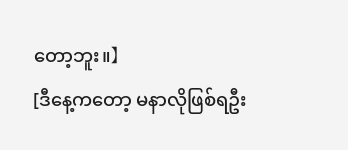တော့ဘူး။】
[ဒီနေ့ကတော့ မနာလိုဖြစ်ရဦး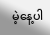မဲ့နေ့ပါ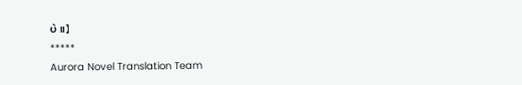ပဲ။】
*****
Aurora Novel Translation Team